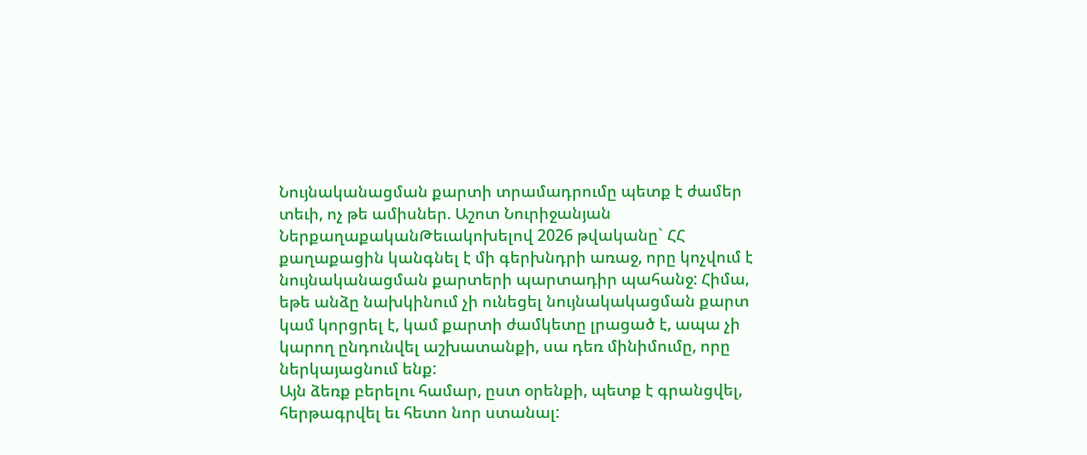Նույնականացման քարտի տրամադրումը պետք է ժամեր տեւի, ոչ թե ամիսներ. Աշոտ Նուրիջանյան
ՆերքաղաքականԹեւակոխելով 2026 թվականը` ՀՀ քաղաքացին կանգնել է մի գերխնդրի առաջ, որը կոչվում է նույնականացման քարտերի պարտադիր պահանջ: Հիմա, եթե անձը նախկինում չի ունեցել նույնակակացման քարտ կամ կորցրել է, կամ քարտի ժամկետը լրացած է, ապա չի կարող ընդունվել աշխատանքի, սա դեռ մինիմումը, որը ներկայացնում ենք:
Այն ձեռք բերելու համար, ըստ օրենքի, պետք է գրանցվել, հերթագրվել եւ հետո նոր ստանալ: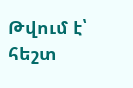Թվում է՝ հեշտ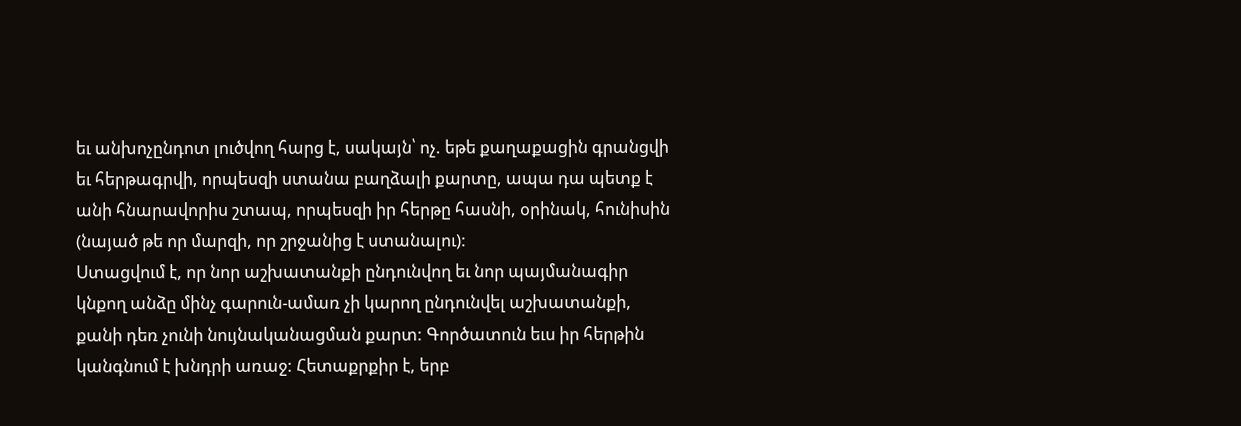եւ անխոչընդոտ լուծվող հարց է, սակայն՝ ոչ. եթե քաղաքացին գրանցվի եւ հերթագրվի, որպեսզի ստանա բաղձալի քարտը, ապա դա պետք է անի հնարավորիս շտապ, որպեսզի իր հերթը հասնի, օրինակ, հունիսին (նայած թե որ մարզի, որ շրջանից է ստանալու):
Ստացվում է, որ նոր աշխատանքի ընդունվող եւ նոր պայմանագիր կնքող անձը մինչ գարուն-ամառ չի կարող ընդունվել աշխատանքի, քանի դեռ չունի նույնականացման քարտ: Գործատուն եւս իր հերթին կանգնում է խնդրի առաջ: Հետաքրքիր է, երբ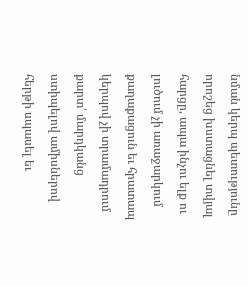նման կերպ պետությունը որոշեց խստացնել տվյալ հարցը, ապա ինչու ելք ու լուծում չի առաջարկում քաղաքացուն եւ հրատապ կերպով չի տրամադրում քարտ՝ մարդկանց ստիպելով ամիսներով հերթի սպասել եւ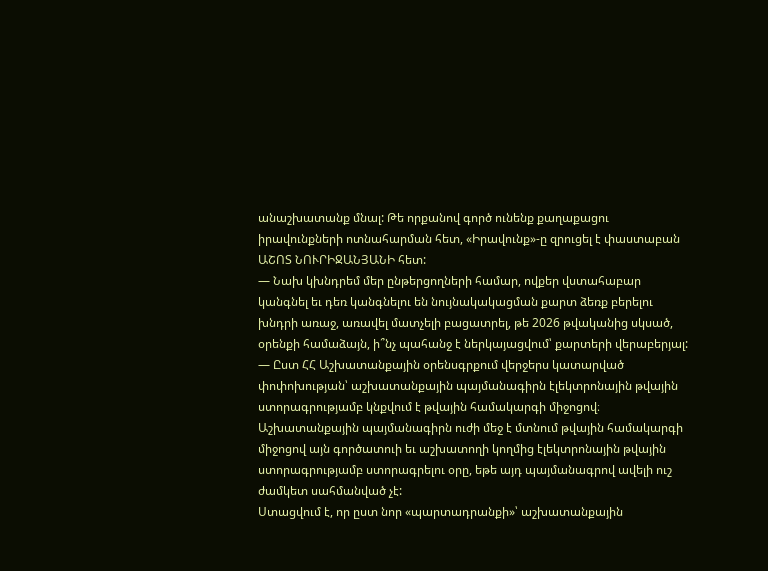անաշխատանք մնալ: Թե որքանով գործ ունենք քաղաքացու իրավունքների ոտնահարման հետ, «Իրավունք»-ը զրուցել է փաստաբան ԱՇՈՏ ՆՈՒՐԻՋԱՆՅԱՆԻ հետ:
— Նախ կխնդրեմ մեր ընթերցողների համար, ովքեր վստահաբար կանգնել եւ դեռ կանգնելու են նույնակակացման քարտ ձեռք բերելու խնդրի առաջ, առավել մատչելի բացատրել, թե 2026 թվականից սկսած, օրենքի համաձայն, ի՞նչ պահանջ է ներկայացվում՝ քարտերի վերաբերյալ:
— Ըստ ՀՀ Աշխատանքային օրենսգրքում վերջերս կատարված փոփոխության՝ աշխատանքային պայմանագիրն էլեկտրոնային թվային ստորագրությամբ կնքվում է թվային համակարգի միջոցով։ Աշխատանքային պայմանագիրն ուժի մեջ է մտնում թվային համակարգի միջոցով այն գործատուի եւ աշխատողի կողմից էլեկտրոնային թվային ստորագրությամբ ստորագրելու օրը, եթե այդ պայմանագրով ավելի ուշ ժամկետ սահմանված չէ:
Ստացվում է, որ ըստ նոր «պարտադրանքի»՝ աշխատանքային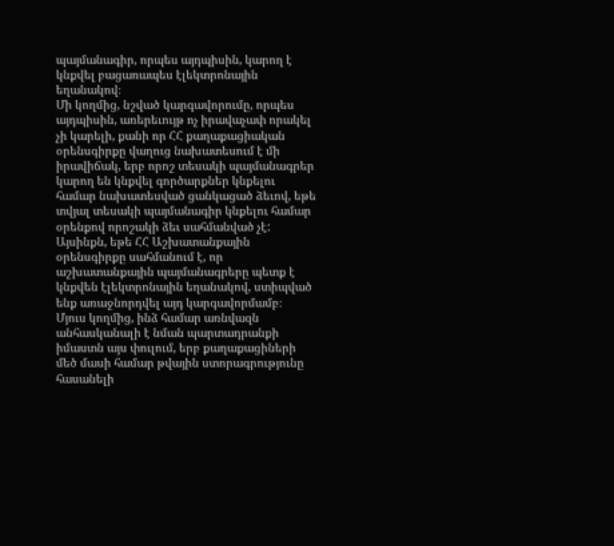պայմանագիր, որպես այդպիսին, կարող է կնքվել բացառապես էլեկտրոնային եղանակով։
Մի կողմից, նշված կարգավորումը, որպես այդպիսին, առերեւույթ ոչ իրավաչափ որակել չի կարելի, քանի որ ՀՀ քաղաքացիական օրենսգիրքը վաղուց նախատեսում է մի իրավիճակ, երբ որոշ տեսակի պայմանագրեր կարող են կնքվել գործարքներ կնքելու համար նախատեսված ցանկացած ձեւով, եթե տվյալ տեսակի պայմանագիր կնքելու համար օրենքով որոշակի ձեւ սահմանված չէ: Այսինքն, եթե ՀՀ Աշխատանքային օրենսգիրքը սահմանում է, որ աշխատանքային պայմանագրերը պետք է կնքվեն էլեկտրոնային եղանակով, ստիպված ենք առաջնորդվել այդ կարգավորմամբ։
Մյուս կողմից, ինձ համար առնվազն անհասկանալի է նման պարտադրանքի իմաստն այս փուլում, երբ քաղաքացիների մեծ մասի համար թվային ստորագրությունը հասանելի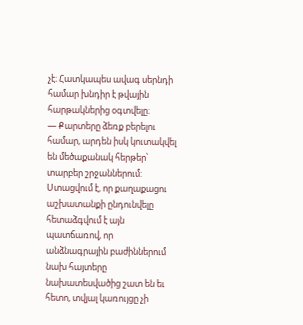չէ։ Հատկապես ավագ սերնդի համար խնդիր է թվային հարթակներից օգտվելը։
— Քարտերը ձեռք բերելու համար, արդեն իսկ կուտակվել են մեծաքանակ հերթեր՝ տարբեր շրջաններում: Ստացվում է, որ քաղաքացու աշխատանքի ընդունվելը հետաձգվում է այն պատճառով, որ անձնագրային բաժիններում նախ հայտերը նախատեսվածից շատ են եւ հետո, տվյալ կառույցը չի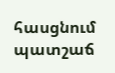հասցնում պատշաճ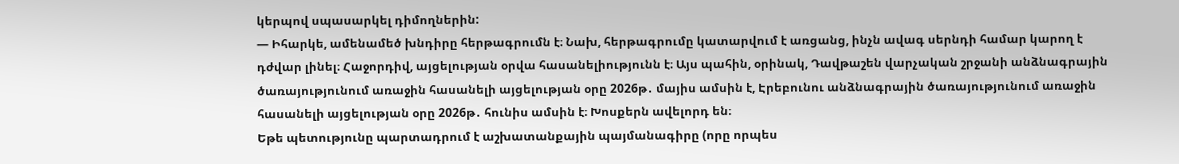կերպով սպասարկել դիմողներին:
— Իհարկե, ամենամեծ խնդիրը հերթագրումն է։ Նախ, հերթագրումը կատարվում է առցանց, ինչն ավագ սերնդի համար կարող է դժվար լինել։ Հաջորդիվ, այցելության օրվա հասանելիությունն է։ Այս պահին, օրինակ, Դավթաշեն վարչական շրջանի անձնագրային ծառայությունում առաջին հասանելի այցելության օրը 2026թ․ մայիս ամսին է, Էրեբունու անձնագրային ծառայությունում առաջին հասանելի այցելության օրը 2026թ․ հունիս ամսին է։ Խոսքերն ավելորդ են։
Եթե պետությունը պարտադրում է աշխատանքային պայմանագիրը (որը որպես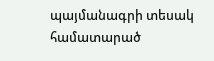պայմանագրի տեսակ համատարած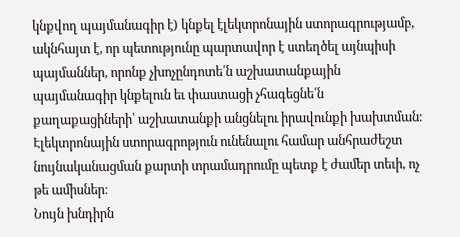կնքվող պայմանագիր է) կնքել էլեկտրոնային ստորագրությամբ, ակնհայտ է, որ պետությունը պարտավոր է ստեղծել այնպիսի պայմաններ, որոնք չխոչընդոտե՛ն աշխատանքային պայմանագիր կնքելուն եւ փաստացի չհագեցնե՛ն քաղաքացիների՝ աշխատանքի անցնելու իրավունքի խախտման։
Էլեկտրոնային ստորագրոթյուն ունենալու համար անհրաժեշտ նույնականացման քարտի տրամադրումը պետք է ժամեր տեւի, ոչ թե ամիսներ։
Նույն խնդիրն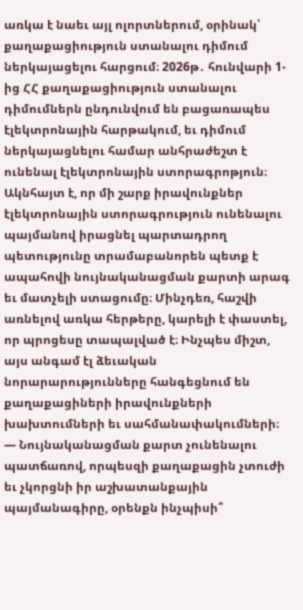առկա է նաեւ այլ ոլորտներում, օրինակ՝ քաղաքացիություն ստանալու դիմում ներկայացելու հարցում։ 2026թ․ հունվարի 1-ից ՀՀ քաղաքացիություն ստանալու դիմումներն ընդունվում են բացառապես էլեկտրոնային հարթակում, եւ դիմում ներկայացնելու համար անհրաժեշտ է ունենալ էլեկտրոնային ստորագրոթյուն։
Ակնհայտ է, որ մի շարք իրավունքներ էլեկտրոնային ստորագրություն ունենալու պայմանով իրացնել պարտադրող պետությունը տրամաբանորեն պետք է ապահովի նույնականացման քարտի արագ եւ մատչելի ստացումը։ Մինչդեռ, հաշվի առնելով առկա հերթերը, կարելի է փաստել, որ պրոցեսը տապալված է։ Ինչպես միշտ, այս անգամ էլ ձեւական նորարարությունները հանգեցնում են քաղաքացիների իրավունքների խախտումների եւ սահմանափակումների։
— Նույնականացման քարտ չունենալու պատճառով, որպեսզի քաղաքացին չտուժի եւ չկորցնի իր աշխատանքային պայմանագիրը, օրենքն ինչպիսի՞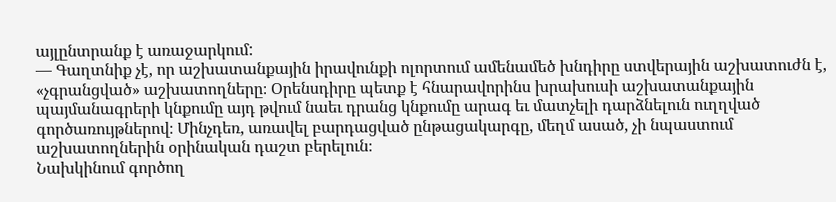այլընտրանք է առաջարկում:
— Գաղտնիք չէ, որ աշխատանքային իրավունքի ոլորտում ամենամեծ խնդիրը ստվերային աշխատուժն է, «չգրանցված» աշխատողները։ Օրենսդիրը պետք է հնարավորինս խրախուսի աշխատանքային պայմանագրերի կնքումը այդ թվում նաեւ դրանց կնքումը արագ եւ մատչելի դարձնելուն ուղղված գործառույթներով։ Մինչդեռ, առավել բարդացված ընթացակարգը, մեղմ ասած, չի նպաստում աշխատողներին օրինական դաշտ բերելուն։
Նախկինում գործող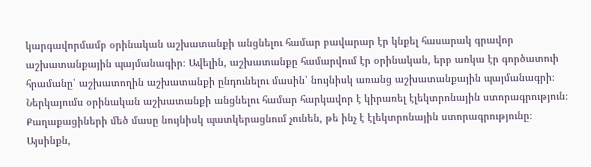կարգավորմամբ օրինական աշխատանքի անցնելու համար բավարար էր կնքել հասարակ գրավոր աշխատանքային պայմանագիր։ Ավելին, աշխատանքը համարվում էր օրինական, երբ առկա էր գործատուի հրամանը՝ աշխատողին աշխատանքի ընդունելու մասին՝ նույնիսկ առանց աշխատանքային պայմանագրի։ Ներկայումս օրինական աշխատանքի անցնելու համար հարկավոր է կիրառել էլեկտրոնային ստորագրություն։ Քաղաքացիների մեծ մասը նույնիսկ պատկերացնում չունեն, թե ինչ է էլեկտրոնային ստորագրությունը։
Այսինքն,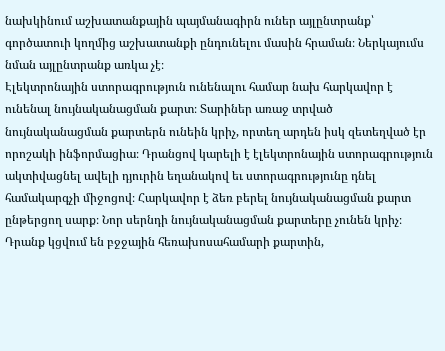նախկինում աշխատանքային պայմանագիրն ուներ այլընտրանք՝ գործատուի կողմից աշխատանքի ընդունելու մասին հրաման։ Ներկայումս նման այլընտրանք առկա չէ։
Էլեկտրոնային ստորագրություն ունենալու համար նախ հարկավոր է ունենալ նույնականացման քարտ։ Տարիներ առաջ տրված նույնականացման քարտերն ունեին կրիչ, որտեղ արդեն իսկ զետեղված էր որոշակի ինֆորմացիա։ Դրանցով կարելի է էլեկտրոնային ստորագրություն ակտիվացնել ավելի դյուրին եղանակով եւ ստորագրությունը դնել համակարգչի միջոցով։ Հարկավոր է ձեռ բերել նույնականացման քարտ ընթերցող սարք։ Նոր սերնդի նույնականացման քարտերը չունեն կրիչ։ Դրանք կցվում են բջջային հեռախոսահամարի քարտին,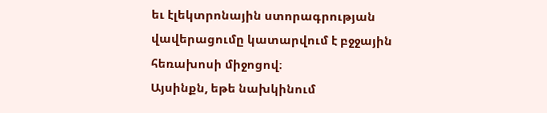եւ էլեկտրոնային ստորագրության վավերացումը կատարվում է բջջային հեռախոսի միջոցով։
Այսինքն, եթե նախկինում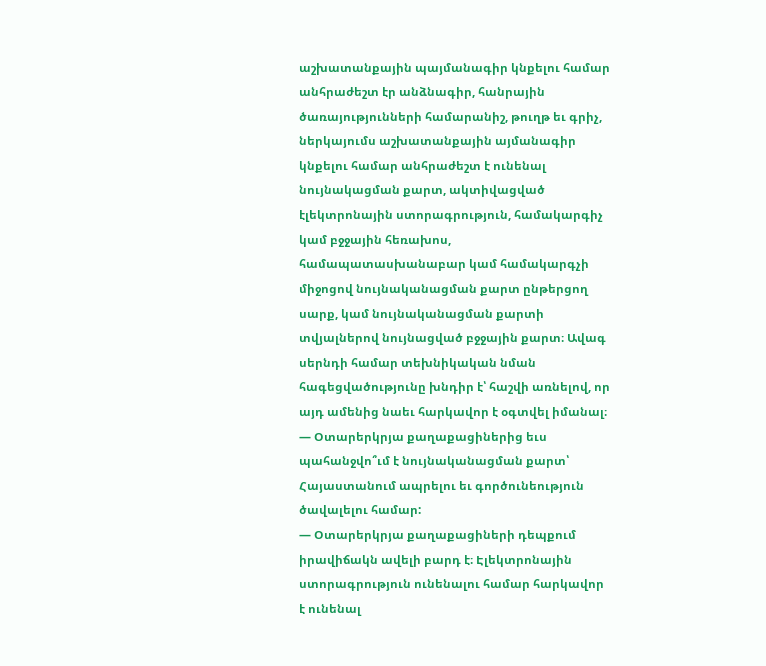աշխատանքային պայմանագիր կնքելու համար անհրաժեշտ էր անձնագիր, հանրային ծառայությունների համարանիշ, թուղթ եւ գրիչ, ներկայումս աշխատանքային այմանագիր կնքելու համար անհրաժեշտ է ունենալ նույնակացման քարտ, ակտիվացված էլեկտրոնային ստորագրություն, համակարգիչ կամ բջջային հեռախոս, համապատասխանաբար կամ համակարգչի միջոցով նույնականացման քարտ ընթերցող սարք, կամ նույնականացման քարտի տվյալներով նույնացված բջջային քարտ։ Ավագ սերնդի համար տեխնիկական նման հագեցվածությունը խնդիր է՝ հաշվի առնելով, որ այդ ամենից նաեւ հարկավոր է օգտվել իմանալ։
— Օտարերկրյա քաղաքացիներից եւս պահանջվո՞ւմ է նույնականացման քարտ՝ Հայաստանում ապրելու եւ գործունեություն ծավալելու համար:
— Օտարերկրյա քաղաքացիների դեպքում իրավիճակն ավելի բարդ է։ Էլեկտրոնային ստորագրություն ունենալու համար հարկավոր է ունենալ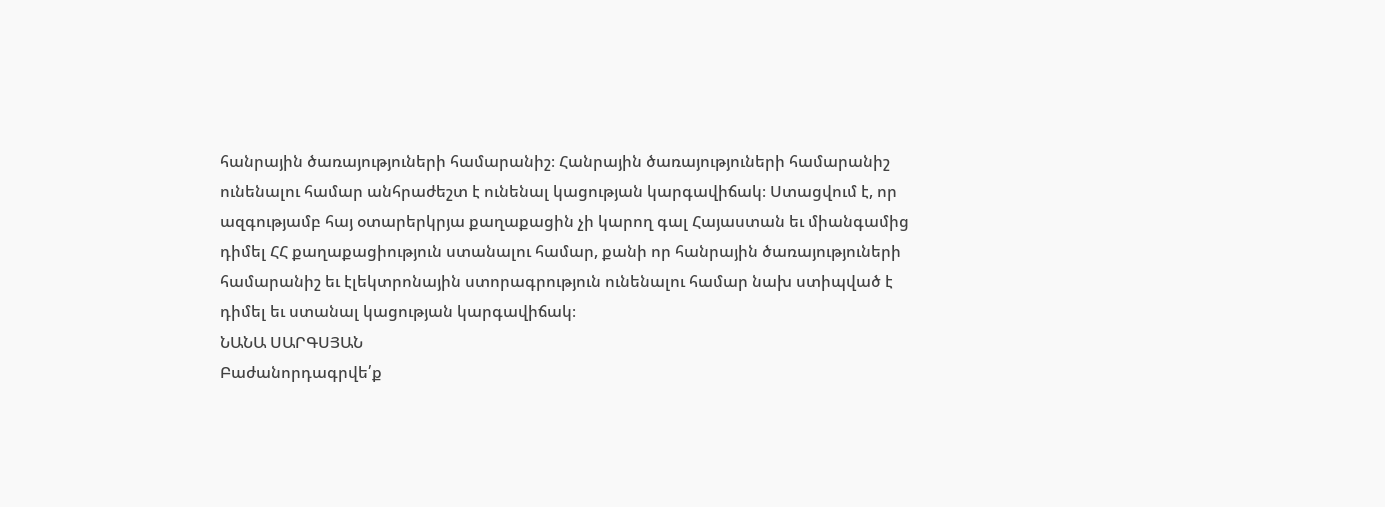հանրային ծառայություների համարանիշ։ Հանրային ծառայություների համարանիշ ունենալու համար անհրաժեշտ է ունենալ կացության կարգավիճակ։ Ստացվում է, որ ազգությամբ հայ օտարերկրյա քաղաքացին չի կարող գալ Հայաստան եւ միանգամից դիմել ՀՀ քաղաքացիություն ստանալու համար, քանի որ հանրային ծառայություների համարանիշ եւ էլեկտրոնային ստորագրություն ունենալու համար նախ ստիպված է դիմել եւ ստանալ կացության կարգավիճակ։
ՆԱՆԱ ՍԱՐԳՍՅԱՆ
Բաժանորդագրվե՛ք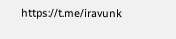https://t.me/iravunk